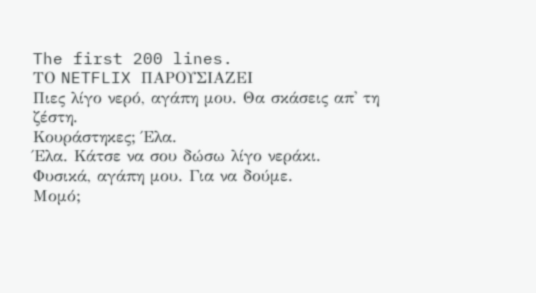The first 200 lines.
ΤΟ NETFLIX ΠΑΡΟΥΣΙΑΖΕΙ
Πιες λίγο νερό, αγάπη μου. Θα σκάσεις απ' τη ζέστη.
Κουράστηκες; Έλα.
Έλα. Κάτσε να σου δώσω λίγο νεράκι.
Φυσικά, αγάπη μου. Για να δούμε.
Μομό;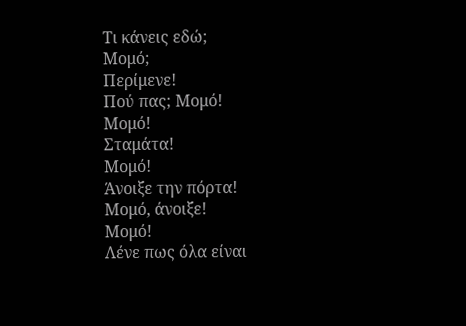Τι κάνεις εδώ;
Μομό;
Περίμενε!
Πού πας; Μομό!
Μομό!
Σταμάτα!
Μομό!
Άνοιξε την πόρτα!
Μομό, άνοιξε!
Μομό!
Λένε πως όλα είναι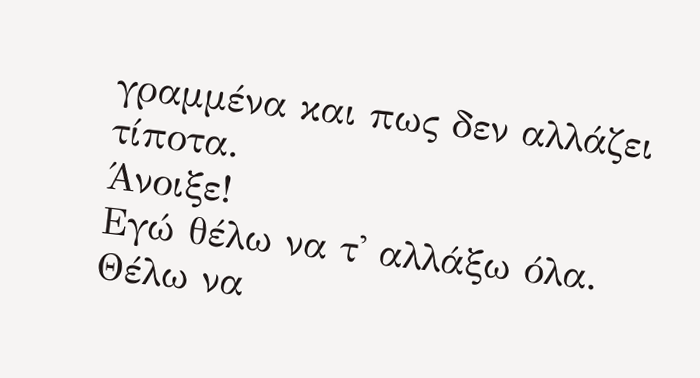γραμμένα και πως δεν αλλάζει τίποτα.
Άνοιξε!
Εγώ θέλω να τ' αλλάξω όλα.
Θέλω να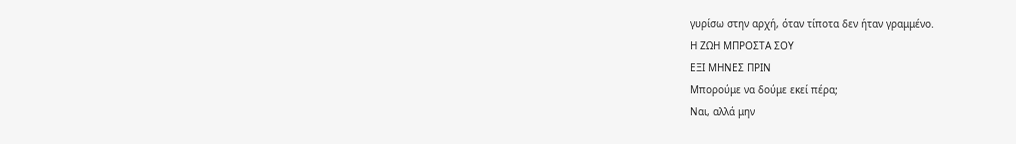γυρίσω στην αρχή, όταν τίποτα δεν ήταν γραμμένο.
Η ΖΩΗ ΜΠΡΟΣΤΑ ΣΟΥ
ΕΞΙ ΜΗΝΕΣ ΠΡΙΝ
Μπορούμε να δούμε εκεί πέρα;
Ναι, αλλά μην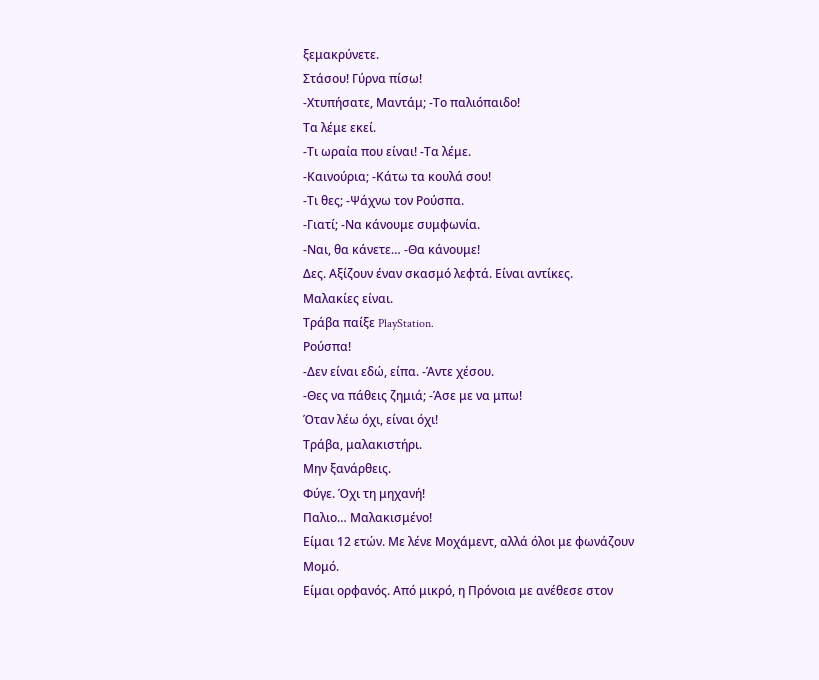ξεμακρύνετε.
Στάσου! Γύρνα πίσω!
-Χτυπήσατε, Μαντάμ; -Το παλιόπαιδο!
Τα λέμε εκεί.
-Τι ωραία που είναι! -Τα λέμε.
-Καινούρια; -Κάτω τα κουλά σου!
-Τι θες; -Ψάχνω τον Ρούσπα.
-Γιατί; -Να κάνουμε συμφωνία.
-Ναι, θα κάνετε… -Θα κάνουμε!
Δες. Αξίζουν έναν σκασμό λεφτά. Είναι αντίκες.
Μαλακίες είναι.
Τράβα παίξε PlayStation.
Ρούσπα!
-Δεν είναι εδώ, είπα. -Άντε χέσου.
-Θες να πάθεις ζημιά; -Άσε με να μπω!
Όταν λέω όχι, είναι όχι!
Τράβα, μαλακιστήρι.
Μην ξανάρθεις.
Φύγε. Όχι τη μηχανή!
Παλιο… Μαλακισμένο!
Είμαι 12 ετών. Με λένε Μοχάμεντ, αλλά όλοι με φωνάζουν Μομό.
Είμαι ορφανός. Από μικρό, η Πρόνοια με ανέθεσε στον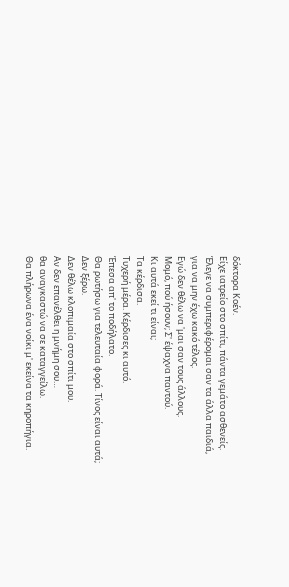δόκτορα Κοέν.
Είχε ιατρείο στο σπίτι, πάντα γεμάτο ασθενείς.
Έλεγε να συμπεριφέρομαι σαν τα άλλα παιδιά,
για να μην έχω κακό τέλος.
Εγώ δεν θέλω να 'μαι σαν τους άλλους.
Μομό, πού ήσουν; Σ' έψαχνα παντού.
Κι αυτά εκεί τι είναι;
Τα κέρδισα.
Τυχερή μέρα. Κέρδισες κι αυτό.
Έπεσα απ' το ποδήλατο.
Θα ρωτήσω για τελευταία φορά. Τίνος είναι αυτά;
Δεν ξέρω.
Δεν θέλω κλοπιμαία στο σπίτι μου.
Αν δεν επανέλθει η μνήμη σου…
θα αναγκαστώ να σε καταγγείλω.
Θα πλήρωνα ένα νοίκι μ' εκείνα τα κηροπήγια.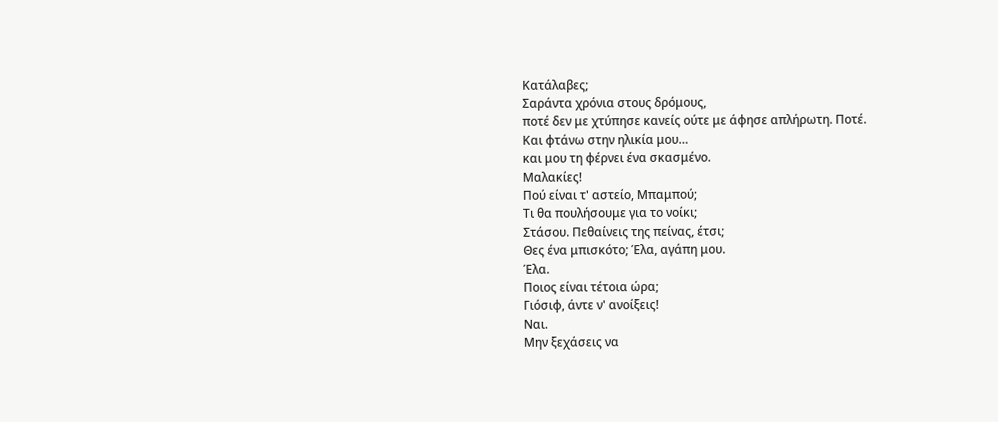Κατάλαβες;
Σαράντα χρόνια στους δρόμους,
ποτέ δεν με χτύπησε κανείς ούτε με άφησε απλήρωτη. Ποτέ.
Και φτάνω στην ηλικία μου…
και μου τη φέρνει ένα σκασμένο.
Μαλακίες!
Πού είναι τ' αστείο, Μπαμπού;
Τι θα πουλήσουμε για το νοίκι;
Στάσου. Πεθαίνεις της πείνας, έτσι;
Θες ένα μπισκότο; Έλα, αγάπη μου.
Έλα.
Ποιος είναι τέτοια ώρα;
Γιόσιφ, άντε ν' ανοίξεις!
Ναι.
Μην ξεχάσεις να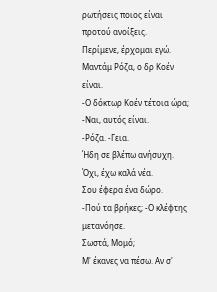ρωτήσεις ποιος είναι προτού ανοίξεις.
Περίμενε, έρχομαι εγώ.
Μαντάμ Ρόζα, ο δρ Κοέν είναι.
-Ο δόκτωρ Κοέν τέτοια ώρα; -Ναι, αυτός είναι.
-Ρόζα. -Γεια.
Ήδη σε βλέπω ανήσυχη. Όχι, έχω καλά νέα.
Σου έφερα ένα δώρο.
-Πού τα βρήκες; -Ο κλέφτης μετανόησε.
Σωστά, Μομό;
Μ' έκανες να πέσω. Αν σ'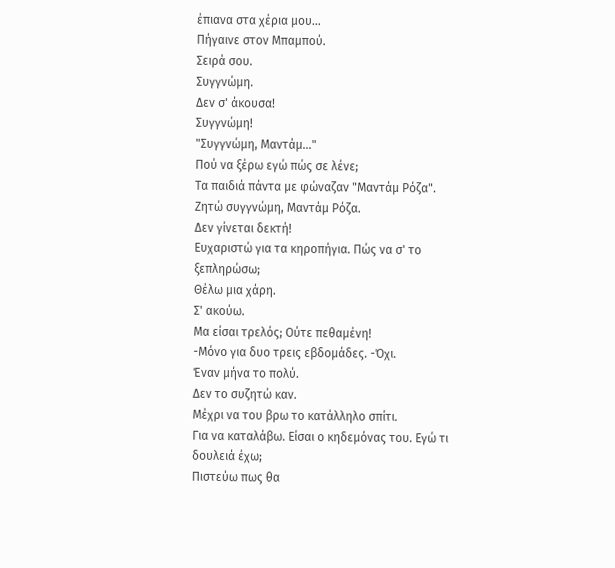έπιανα στα χέρια μου…
Πήγαινε στον Μπαμπού.
Σειρά σου.
Συγγνώμη.
Δεν σ' άκουσα!
Συγγνώμη!
"Συγγνώμη, Μαντάμ…"
Πού να ξέρω εγώ πώς σε λένε;
Τα παιδιά πάντα με φώναζαν "Μαντάμ Ρόζα".
Ζητώ συγγνώμη, Μαντάμ Ρόζα.
Δεν γίνεται δεκτή!
Ευχαριστώ για τα κηροπήγια. Πώς να σ' το ξεπληρώσω;
Θέλω μια χάρη.
Σ' ακούω.
Μα είσαι τρελός; Ούτε πεθαμένη!
-Μόνο για δυο τρεις εβδομάδες. -Όχι.
Έναν μήνα το πολύ.
Δεν το συζητώ καν.
Μέχρι να του βρω το κατάλληλο σπίτι.
Για να καταλάβω. Είσαι ο κηδεμόνας του. Εγώ τι δουλειά έχω;
Πιστεύω πως θα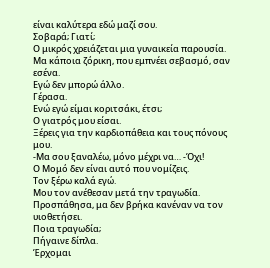είναι καλύτερα εδώ μαζί σου.
Σοβαρά; Γιατί;
Ο μικρός χρειάζεται μια γυναικεία παρουσία.
Μα κάποια ζόρικη, που εμπνέει σεβασμό, σαν εσένα.
Εγώ δεν μπορώ άλλο.
Γέρασα.
Ενώ εγώ είμαι κοριτσάκι, έτσι;
Ο γιατρός μου είσαι.
Ξέρεις για την καρδιοπάθεια και τους πόνους μου.
-Μα σου ξαναλέω, μόνο μέχρι να… -Όχι!
Ο Μομό δεν είναι αυτό που νομίζεις.
Τον ξέρω καλά εγώ.
Μου τον ανέθεσαν μετά την τραγωδία.
Προσπάθησα, μα δεν βρήκα κανέναν να τον υιοθετήσει.
Ποια τραγωδία;
Πήγαινε δίπλα.
Έρχομαι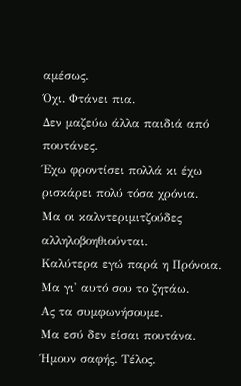αμέσως.
Όχι. Φτάνει πια.
Δεν μαζεύω άλλα παιδιά από πουτάνες.
Έχω φροντίσει πολλά κι έχω ρισκάρει πολύ τόσα χρόνια.
Μα οι καλντεριμιτζούδες αλληλοβοηθιούνται.
Καλύτερα εγώ παρά η Πρόνοια.
Μα γι' αυτό σου το ζητάω.
Ας τα συμφωνήσουμε.
Μα εσύ δεν είσαι πουτάνα.
Ήμουν σαφής. Τέλος.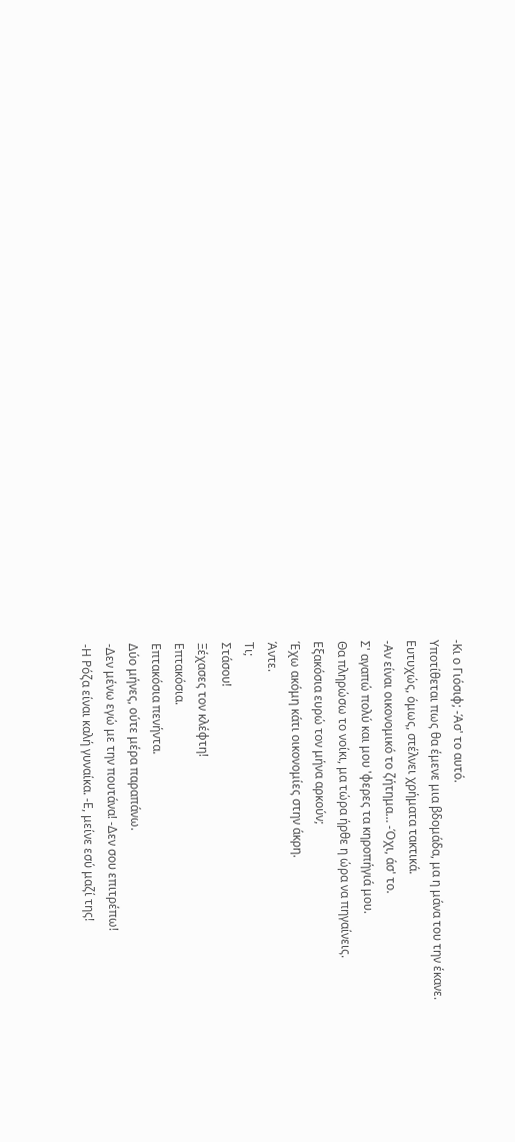-Κι ο Γιόσιφ; -Άσ' το αυτό.
Υποτίθεται πως θα έμενε μια βδομάδα, μα η μάνα του την έκανε.
Ευτυχώς, όμως, στέλνει χρήματα τακτικά.
-Αν είναι οικονομικό το ζήτημα… -Όχι, άσ' το.
Σ' αγαπώ πολύ και μου 'φερες τα κηροπήγιά μου.
Θα πληρώσω το νοίκι, μα τώρα ήρθε η ώρα να πηγαίνεις.
Εξακόσια ευρώ τον μήνα αρκούν;
Έχω ακόμη κάτι οικονομίες στην άκρη.
Άντε.
Τι;
Στάσου!
Ξέχασες τον κλέφτη!
Επτακόσια.
Επτακόσια πενήντα.
Δύο μήνες, ούτε μέρα παραπάνω.
-Δεν μένω εγώ με την πουτάνα! -Δεν σου επιτρέπω!
-Η Ρόζα είναι καλή γυναίκα. -Ε, μείνε εσύ μαζί της!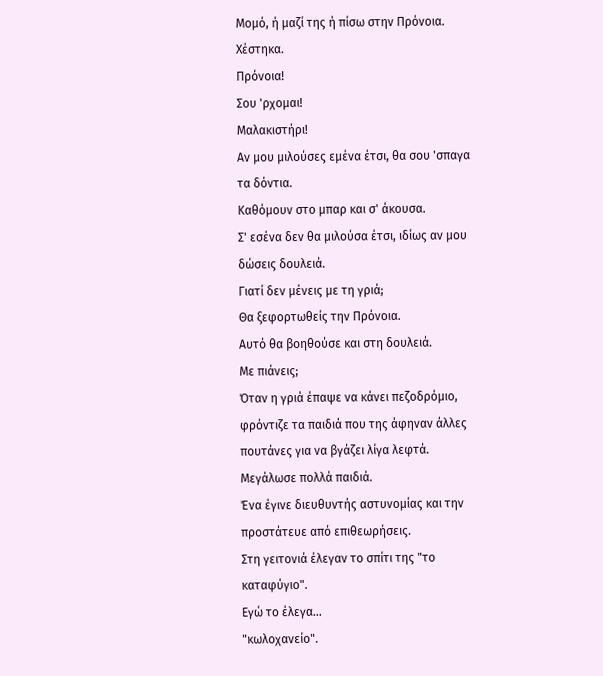Μομό, ή μαζί της ή πίσω στην Πρόνοια.
Χέστηκα.
Πρόνοια!
Σου 'ρχομαι!
Μαλακιστήρι!
Αν μου μιλούσες εμένα έτσι, θα σου 'σπαγα τα δόντια.
Καθόμουν στο μπαρ και σ' άκουσα.
Σ' εσένα δεν θα μιλούσα έτσι, ιδίως αν μου δώσεις δουλειά.
Γιατί δεν μένεις με τη γριά;
Θα ξεφορτωθείς την Πρόνοια.
Αυτό θα βοηθούσε και στη δουλειά.
Με πιάνεις;
Όταν η γριά έπαψε να κάνει πεζοδρόμιο,
φρόντιζε τα παιδιά που της άφηναν άλλες πουτάνες για να βγάζει λίγα λεφτά.
Μεγάλωσε πολλά παιδιά.
Ένα έγινε διευθυντής αστυνομίας και την προστάτευε από επιθεωρήσεις.
Στη γειτονιά έλεγαν το σπίτι της "το καταφύγιο".
Εγώ το έλεγα…
"κωλοχανείο".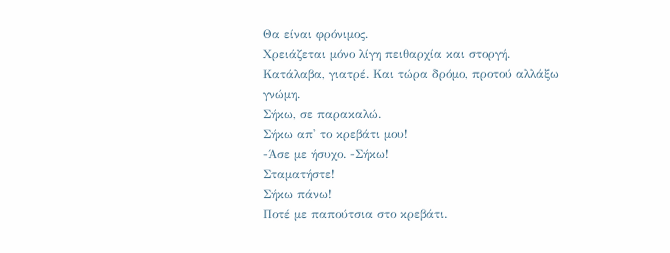Θα είναι φρόνιμος.
Χρειάζεται μόνο λίγη πειθαρχία και στοργή.
Κατάλαβα, γιατρέ. Και τώρα δρόμο, προτού αλλάξω γνώμη.
Σήκω, σε παρακαλώ.
Σήκω απ' το κρεβάτι μου!
-Άσε με ήσυχο. -Σήκω!
Σταματήστε!
Σήκω πάνω!
Ποτέ με παπούτσια στο κρεβάτι.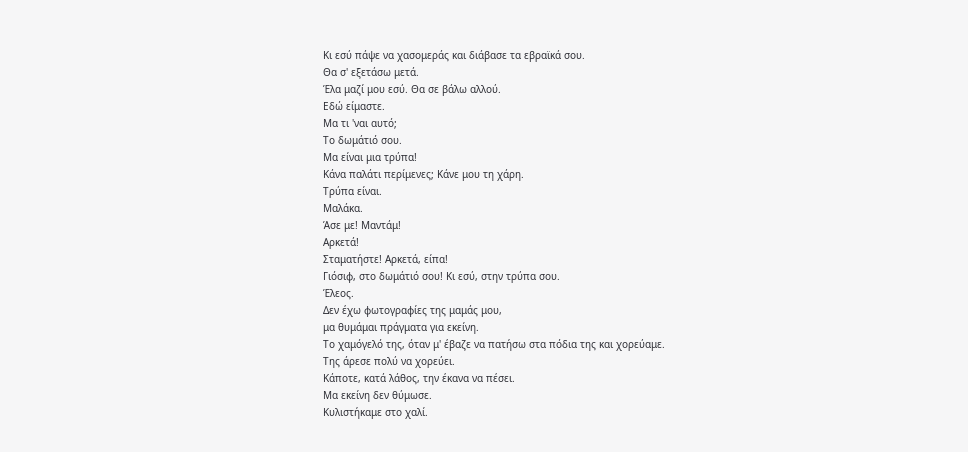Κι εσύ πάψε να χασομεράς και διάβασε τα εβραϊκά σου.
Θα σ' εξετάσω μετά.
Έλα μαζί μου εσύ. Θα σε βάλω αλλού.
Εδώ είμαστε.
Μα τι 'ναι αυτό;
Το δωμάτιό σου.
Μα είναι μια τρύπα!
Κάνα παλάτι περίμενες; Κάνε μου τη χάρη.
Τρύπα είναι.
Μαλάκα.
Άσε με! Μαντάμ!
Αρκετά!
Σταματήστε! Αρκετά, είπα!
Γιόσιφ, στο δωμάτιό σου! Κι εσύ, στην τρύπα σου.
Έλεος.
Δεν έχω φωτογραφίες της μαμάς μου,
μα θυμάμαι πράγματα για εκείνη.
Το χαμόγελό της, όταν μ' έβαζε να πατήσω στα πόδια της και χορεύαμε.
Της άρεσε πολύ να χορεύει.
Κάποτε, κατά λάθος, την έκανα να πέσει.
Μα εκείνη δεν θύμωσε.
Κυλιστήκαμε στο χαλί.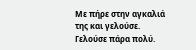Με πήρε στην αγκαλιά της και γελούσε.
Γελούσε πάρα πολύ.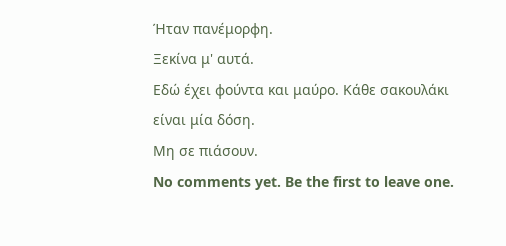Ήταν πανέμορφη.
Ξεκίνα μ' αυτά.
Εδώ έχει φούντα και μαύρο. Κάθε σακουλάκι είναι μία δόση.
Μη σε πιάσουν.
No comments yet. Be the first to leave one.